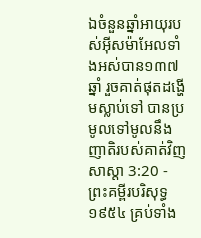ឯចំនួនឆ្នាំអាយុរបស់អ៊ីសម៉ាអែលទាំងអស់បាន១៣៧ឆ្នាំ រួចគាត់ផុតដង្ហើមស្លាប់ទៅ បានប្រមូលទៅមូលនឹងញាតិរបស់គាត់វិញ
សាស្តា 3:20 - ព្រះគម្ពីរបរិសុទ្ធ ១៩៥៤ គ្រប់ទាំង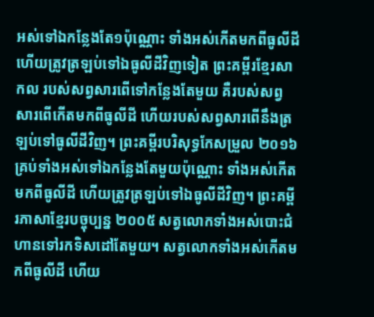អស់ទៅឯកន្លែងតែ១ប៉ុណ្ណោះ ទាំងអស់កើតមកពីធូលីដី ហើយត្រូវត្រឡប់ទៅឯធូលីដីវិញទៀត ព្រះគម្ពីរខ្មែរសាកល របស់សព្វសារពើទៅកន្លែងតែមួយ គឺរបស់សព្វសារពើកើតមកពីធូលីដី ហើយរបស់សព្វសារពើនឹងត្រឡប់ទៅធូលីដីវិញ។ ព្រះគម្ពីរបរិសុទ្ធកែសម្រួល ២០១៦ គ្រប់ទាំងអស់ទៅឯកន្លែងតែមួយប៉ុណ្ណោះ ទាំងអស់កើតមកពីធូលីដី ហើយត្រូវត្រឡប់ទៅឯធូលីដីវិញ។ ព្រះគម្ពីរភាសាខ្មែរបច្ចុប្បន្ន ២០០៥ សត្វលោកទាំងអស់បោះជំហានទៅរកទិសដៅតែមួយ។ សត្វលោកទាំងអស់កើតមកពីធូលីដី ហើយ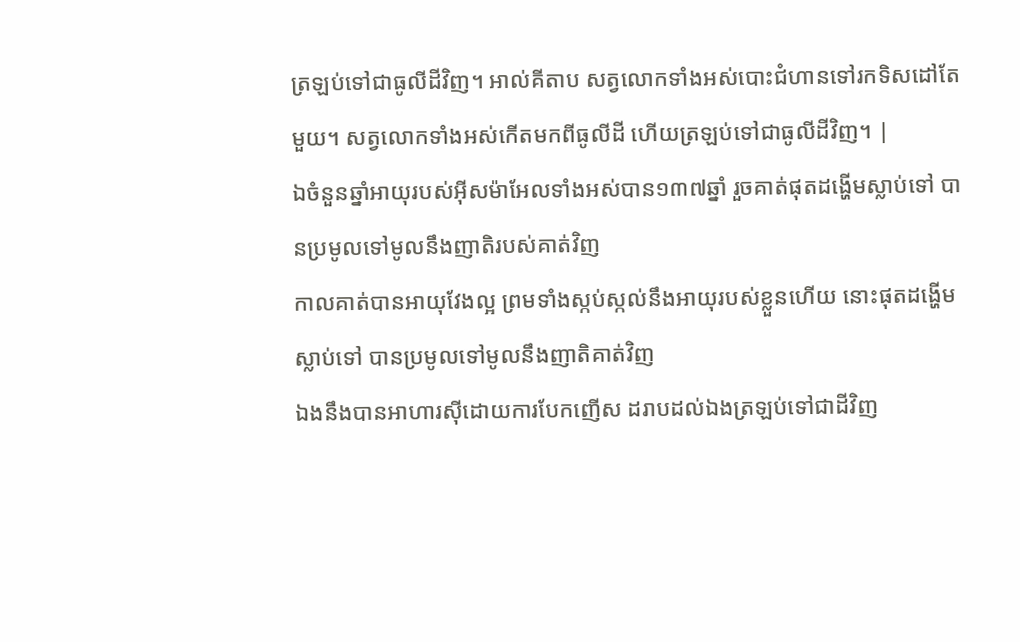ត្រឡប់ទៅជាធូលីដីវិញ។ អាល់គីតាប សត្វលោកទាំងអស់បោះជំហានទៅរកទិសដៅតែមួយ។ សត្វលោកទាំងអស់កើតមកពីធូលីដី ហើយត្រឡប់ទៅជាធូលីដីវិញ។ |
ឯចំនួនឆ្នាំអាយុរបស់អ៊ីសម៉ាអែលទាំងអស់បាន១៣៧ឆ្នាំ រួចគាត់ផុតដង្ហើមស្លាប់ទៅ បានប្រមូលទៅមូលនឹងញាតិរបស់គាត់វិញ
កាលគាត់បានអាយុវែងល្អ ព្រមទាំងស្កប់ស្កល់នឹងអាយុរបស់ខ្លួនហើយ នោះផុតដង្ហើមស្លាប់ទៅ បានប្រមូលទៅមូលនឹងញាតិគាត់វិញ
ឯងនឹងបានអាហារស៊ីដោយការបែកញើស ដរាបដល់ឯងត្រឡប់ទៅជាដីវិញ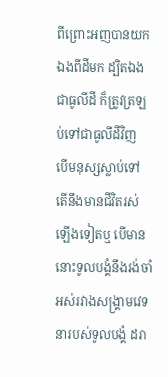ពីព្រោះអញបានយកឯងពីដីមក ដ្បិតឯងជាធូលីដី ក៏ត្រូវត្រឡប់ទៅជាធូលីដីវិញ
បើមនុស្សស្លាប់ទៅ តើនឹងមានជីវិតរស់ឡើងទៀតឬ បើមាន នោះទូលបង្គំនឹងរង់ចាំអស់រវាងសង្គ្រាមវេទនារបស់ទូលបង្គំ ដរា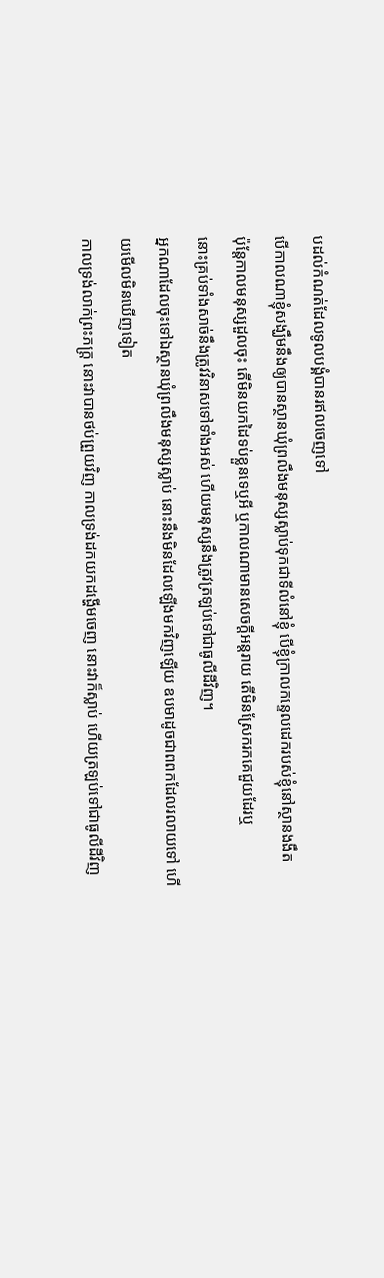បដល់កំណត់ដែលទូលបង្គំបានរឥលចេញទៅ
បើកាលណាខ្ញុំសង្ឃឹមនឹងឲ្យបានស្ថានឃុំព្រលឹងមនុស្សស្លាប់ទុកជាទីលំនៅខ្ញុំ បើខ្ញុំក្រាលកន្ទេលដេករបស់ខ្ញុំនៅស្ថានងងឹត
ប៉ុន្តែកាលមនុស្សដួលចុះ តើមិនយកដៃទប់ខ្លួនទេឬអី ឬកាលណាមានសេចក្ដីអន្តរាយ តើមិនស្រែករកគេជួយដែរឬ
នោះគ្រប់ទាំងសាច់នឹងត្រូវវិនាសទៅទាំងអស់ ហើយមនុស្សនឹងត្រូវត្រឡប់ទៅជាធូលីដីវិញ។
អ្នកណាដែលចុះទៅឯស្ថានឃុំព្រលឹងមនុស្សស្លាប់ នោះនឹងមិនដែលឡើងមកវិញឡើយ ឧបមាដូចជាពពកដែលរលាយទៅ ហើយមើលមិនឃើញទៀត
កាលទ្រង់លាក់ព្រះភក្ត្រ នោះវាបានថប់ព្រួយវិញ កាលទ្រង់ដកយកដង្ហើមចេញ នោះវាក៏ស្លាប់ ហើយត្រឡប់ទៅជាធូលីដីវិញ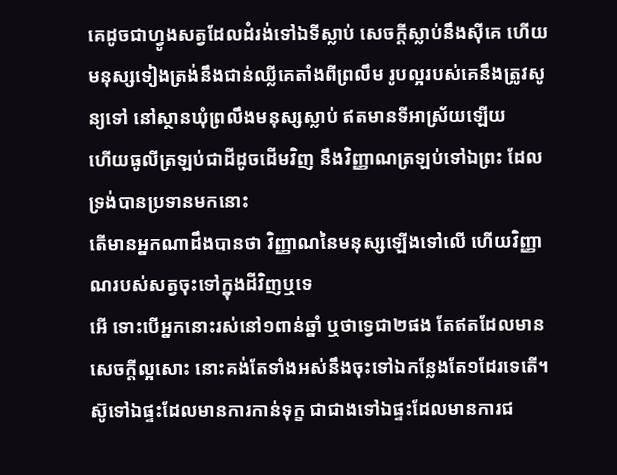គេដូចជាហ្វូងសត្វដែលដំរង់ទៅឯទីស្លាប់ សេចក្ដីស្លាប់នឹងស៊ីគេ ហើយមនុស្សទៀងត្រង់នឹងជាន់ឈ្លីគេតាំងពីព្រលឹម រូបល្អរបស់គេនឹងត្រូវសូន្យទៅ នៅស្ថានឃុំព្រលឹងមនុស្សស្លាប់ ឥតមានទីអាស្រ័យឡើយ
ហើយធូលីត្រឡប់ជាដីដូចដើមវិញ នឹងវិញ្ញាណត្រឡប់ទៅឯព្រះ ដែលទ្រង់បានប្រទានមកនោះ
តើមានអ្នកណាដឹងបានថា វិញ្ញាណនៃមនុស្សឡើងទៅលើ ហើយវិញ្ញាណរបស់សត្វចុះទៅក្នុងដីវិញឬទេ
អើ ទោះបើអ្នកនោះរស់នៅ១ពាន់ឆ្នាំ ឬថាទ្វេជា២ផង តែឥតដែលមានសេចក្ដីល្អសោះ នោះគង់តែទាំងអស់នឹងចុះទៅឯកន្លែងតែ១ដែរទេតើ។
ស៊ូទៅឯផ្ទះដែលមានការកាន់ទុក្ខ ជាជាងទៅឯផ្ទះដែលមានការជ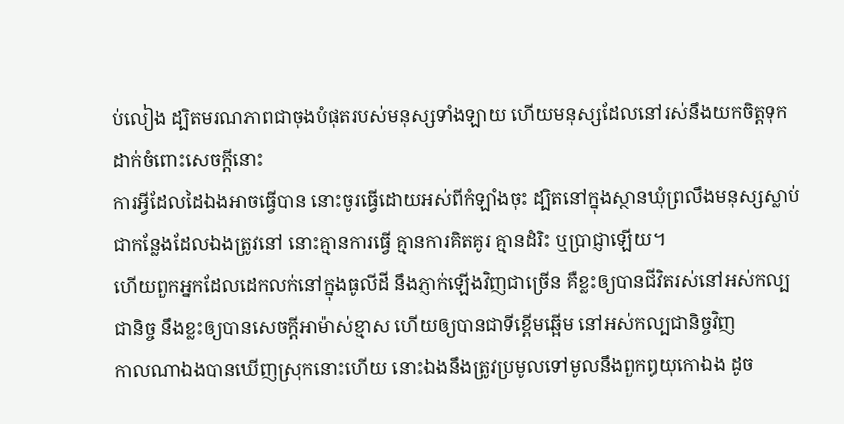ប់លៀង ដ្បិតមរណភាពជាចុងបំផុតរបស់មនុស្សទាំងឡាយ ហើយមនុស្សដែលនៅរស់នឹងយកចិត្តទុកដាក់ចំពោះសេចក្ដីនោះ
ការអ្វីដែលដៃឯងអាចធ្វើបាន នោះចូរធ្វើដោយអស់ពីកំឡាំងចុះ ដ្បិតនៅក្នុងស្ថានឃុំព្រលឹងមនុស្សស្លាប់ ជាកន្លែងដែលឯងត្រូវនៅ នោះគ្មានការធ្វើ គ្មានការគិតគូរ គ្មានដំរិះ ឬប្រាជ្ញាឡើយ។
ហើយពួកអ្នកដែលដេកលក់នៅក្នុងធូលីដី នឹងភ្ញាក់ឡើងវិញជាច្រើន គឺខ្លះឲ្យបានជីវិតរស់នៅអស់កល្បជានិច្ច នឹងខ្លះឲ្យបានសេចក្ដីអាម៉ាស់ខ្មាស ហើយឲ្យបានជាទីខ្ពើមឆ្អើម នៅអស់កល្បជានិច្ចវិញ
កាលណាឯងបានឃើញស្រុកនោះហើយ នោះឯងនឹងត្រូវប្រមូលទៅមូលនឹងពួកឰយុកោឯង ដូច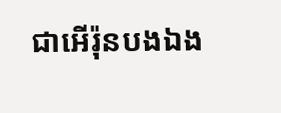ជាអើរ៉ុនបងឯង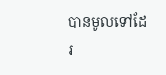បានមូលទៅដែរ